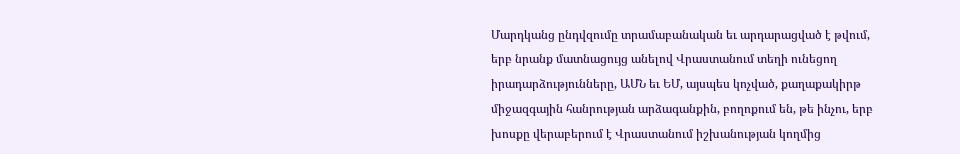Մարդկանց ընդվզումը տրամաբանական եւ արդարացված է թվում, երբ նրանք մատնացույց անելով Վրաստանում տեղի ունեցող իրադարձությունները, ԱՄՆ եւ ԵՄ, այսպես կոչված, քաղաքակիրթ միջազգային հանրության արձագանքին, բողոքում են, թե ինչու, երբ խոսքը վերաբերում է Վրաստանում իշխանության կողմից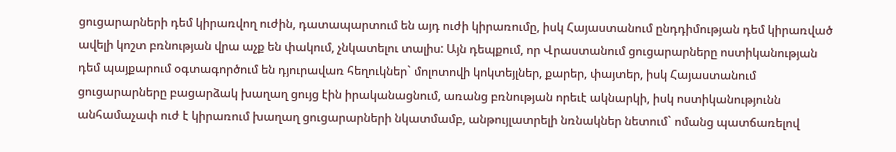ցուցարարների դեմ կիրառվող ուժին, դատապարտում են այդ ուժի կիրառումը, իսկ Հայաստանում ընդդիմության դեմ կիրառված ավելի կոշտ բռնության վրա աչք են փակում, չնկատելու տալիս: Այն դեպքում, որ Վրաստանում ցուցարարները ոստիկանության դեմ պայքարում օգտագործում են դյուրավառ հեղուկներ` մոլոտովի կոկտեյլներ, քարեր, փայտեր, իսկ Հայաստանում ցուցարարները բացարձակ խաղաղ ցույց էին իրականացնում, առանց բռնության որեւէ ակնարկի, իսկ ոստիկանությունն անհամաչափ ուժ է կիրառում խաղաղ ցուցարարների նկատմամբ, անթույլատրելի նռնակներ նետում` ոմանց պատճառելով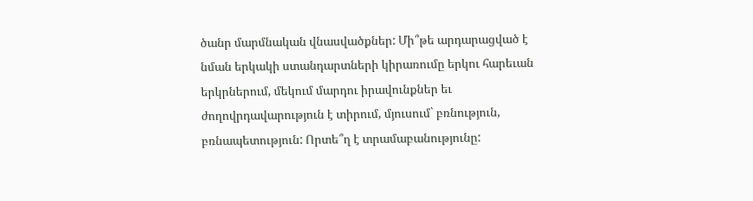ծանր մարմնական վնասվածքներ: Մի՞թե արդարացված է նման երկակի ստանդարտների կիրառումը երկու հարեւան երկրներում, մեկում մարդու իրավունքներ եւ ժողովրդավարություն է տիրում, մյուսում` բռնություն, բռնապետություն: Որտե՞ղ է տրամաբանությունը: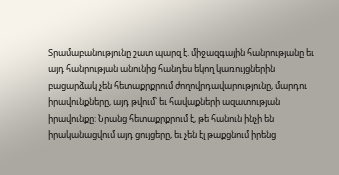Տրամաբանությունը շատ պարզ է. միջազգային հանրությանը եւ այդ հանրության անունից հանդես եկող կառույցներին բացարձակ չեն հետաքրքրում ժողովրդավարությունը, մարդու իրավունքները, այդ թվում՝ եւ հավաքների ազատության իրավունքը: Նրանց հետաքրքրում է, թե հանուն ինչի են իրականացվում այդ ցույցերը, եւ չեն էլ թաքցնում իրենց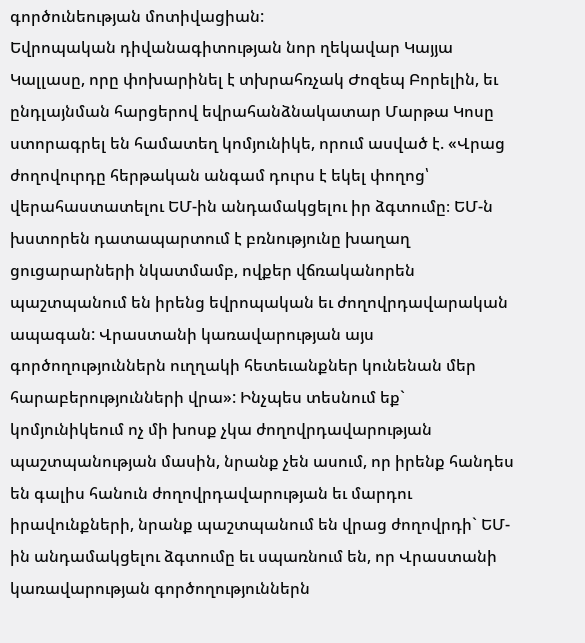գործունեության մոտիվացիան:
Եվրոպական դիվանագիտության նոր ղեկավար Կայյա Կալլասը, որը փոխարինել է տխրահռչակ Ժոզեպ Բորելին, եւ ընդլայնման հարցերով եվրահանձնակատար Մարթա Կոսը ստորագրել են համատեղ կոմյունիկե, որում ասված է. «Վրաց ժողովուրդը հերթական անգամ դուրս է եկել փողոց՝ վերահաստատելու ԵՄ-ին անդամակցելու իր ձգտումը։ ԵՄ-ն խստորեն դատապարտում է բռնությունը խաղաղ ցուցարարների նկատմամբ, ովքեր վճռականորեն պաշտպանում են իրենց եվրոպական եւ ժողովրդավարական ապագան: Վրաստանի կառավարության այս գործողություններն ուղղակի հետեւանքներ կունենան մեր հարաբերությունների վրա»: Ինչպես տեսնում եք` կոմյունիկեում ոչ մի խոսք չկա ժողովրդավարության պաշտպանության մասին, նրանք չեն ասում, որ իրենք հանդես են գալիս հանուն ժողովրդավարության եւ մարդու իրավունքների, նրանք պաշտպանում են վրաց ժողովրդի` ԵՄ-ին անդամակցելու ձգտումը եւ սպառնում են, որ Վրաստանի կառավարության գործողություններն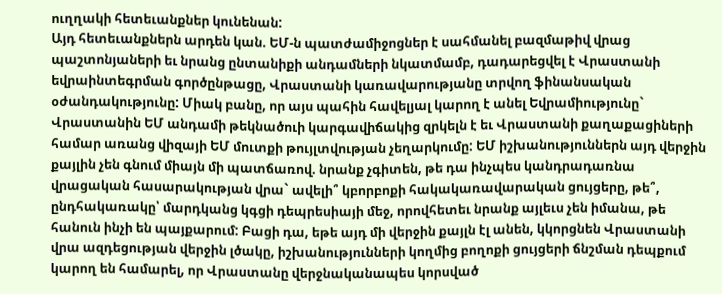ուղղակի հետեւանքներ կունենան:
Այդ հետեւանքներն արդեն կան. ԵՄ-ն պատժամիջոցներ է սահմանել բազմաթիվ վրաց պաշտոնյաների եւ նրանց ընտանիքի անդամների նկատմամբ, դադարեցվել է Վրաստանի եվրաինտեգրման գործընթացը, Վրաստանի կառավարությանը տրվող ֆինանսական օժանդակությունը: Միակ բանը, որ այս պահին հավելյալ կարող է անել Եվրամիությունը` Վրաստանին ԵՄ անդամի թեկնածուի կարգավիճակից զրկելն է եւ Վրաստանի քաղաքացիների համար առանց վիզայի ԵՄ մուտքի թույլտվության չեղարկումը: ԵՄ իշխանություններն այդ վերջին քայլին չեն գնում միայն մի պատճառով. նրանք չգիտեն, թե դա ինչպես կանդրադառնա վրացական հասարակության վրա` ավելի՞ կբորբոքի հակակառավարական ցույցերը, թե՞, ընդհակառակը՝ մարդկանց կգցի դեպրեսիայի մեջ, որովհետեւ նրանք այլեւս չեն իմանա, թե հանուն ինչի են պայքարում: Բացի դա, եթե այդ մի վերջին քայլն էլ անեն, կկորցնեն Վրաստանի վրա ազդեցության վերջին լծակը, իշխանությունների կողմից բողոքի ցույցերի ճնշման դեպքում կարող են համարել, որ Վրաստանը վերջնականապես կորսված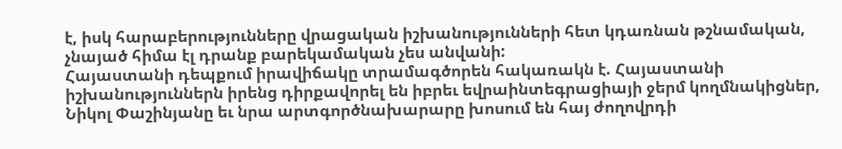է, իսկ հարաբերությունները վրացական իշխանությունների հետ կդառնան թշնամական, չնայած հիմա էլ դրանք բարեկամական չես անվանի:
Հայաստանի դեպքում իրավիճակը տրամագծորեն հակառակն է. Հայաստանի իշխանություններն իրենց դիրքավորել են իբրեւ եվրաինտեգրացիայի ջերմ կողմնակիցներ, Նիկոլ Փաշինյանը եւ նրա արտգործնախարարը խոսում են հայ ժողովրդի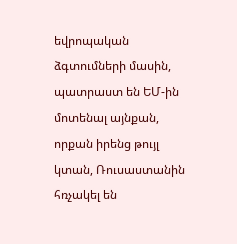եվրոպական ձգտումների մասին, պատրաստ են ԵՄ-ին մոտենալ այնքան, որքան իրենց թույլ կտան, Ռուսաստանին հռչակել են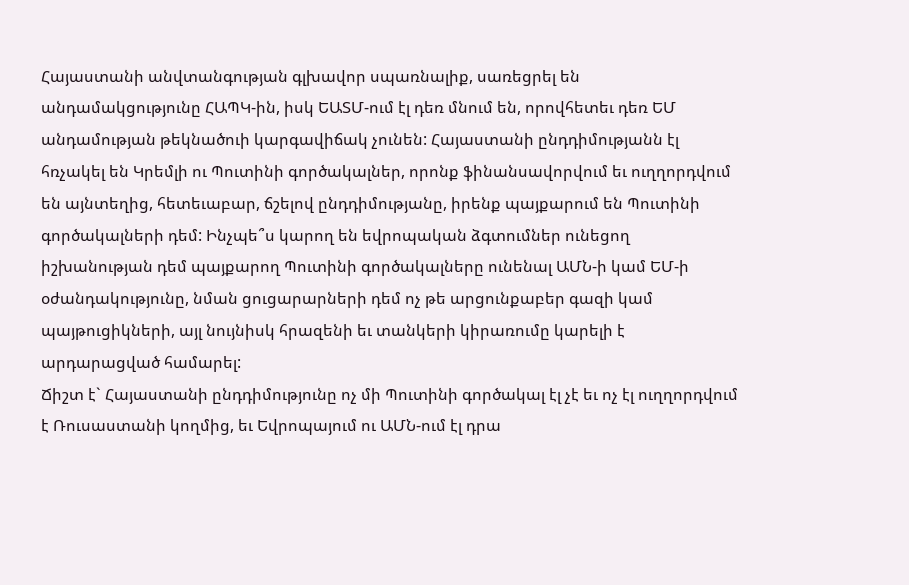Հայաստանի անվտանգության գլխավոր սպառնալիք, սառեցրել են անդամակցությունը ՀԱՊԿ-ին, իսկ ԵԱՏՄ-ում էլ դեռ մնում են, որովհետեւ դեռ ԵՄ անդամության թեկնածուի կարգավիճակ չունեն: Հայաստանի ընդդիմությանն էլ հռչակել են Կրեմլի ու Պուտինի գործակալներ, որոնք ֆինանսավորվում եւ ուղղորդվում են այնտեղից, հետեւաբար, ճշելով ընդդիմությանը, իրենք պայքարում են Պուտինի գործակալների դեմ: Ինչպե՞ս կարող են եվրոպական ձգտումներ ունեցող իշխանության դեմ պայքարող Պուտինի գործակալները ունենալ ԱՄՆ-ի կամ ԵՄ-ի օժանդակությունը, նման ցուցարարների դեմ ոչ թե արցունքաբեր գազի կամ պայթուցիկների, այլ նույնիսկ հրազենի եւ տանկերի կիրառումը կարելի է արդարացված համարել:
Ճիշտ է` Հայաստանի ընդդիմությունը ոչ մի Պուտինի գործակալ էլ չէ եւ ոչ էլ ուղղորդվում է Ռուսաստանի կողմից, եւ Եվրոպայում ու ԱՄՆ-ում էլ դրա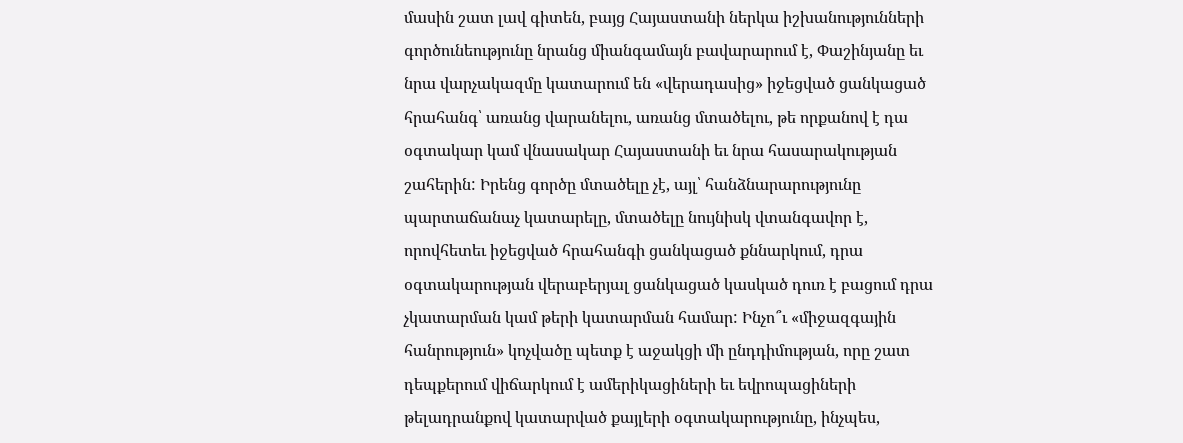մասին շատ լավ գիտեն, բայց Հայաստանի ներկա իշխանությունների գործունեությունը նրանց միանգամայն բավարարում է, Փաշինյանը եւ նրա վարչակազմը կատարում են «վերադասից» իջեցված ցանկացած հրահանգ՝ առանց վարանելու, առանց մտածելու, թե որքանով է դա օգտակար կամ վնասակար Հայաստանի եւ նրա հասարակության շահերին: Իրենց գործը մտածելը չէ, այլ՝ հանձնարարությունը պարտաճանաչ կատարելը, մտածելը նույնիսկ վտանգավոր է, որովհետեւ իջեցված հրահանգի ցանկացած քննարկում, դրա օգտակարության վերաբերյալ ցանկացած կասկած դուռ է բացում դրա չկատարման կամ թերի կատարման համար: Ինչո՞ւ «միջազգային հանրություն» կոչվածը պետք է աջակցի մի ընդդիմության, որը շատ դեպքերում վիճարկում է ամերիկացիների եւ եվրոպացիների թելադրանքով կատարված քայլերի օգտակարությունը, ինչպես,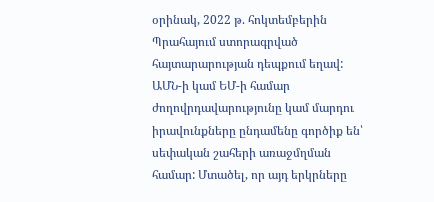օրինակ, 2022 թ. հոկտեմբերին Պրահայում ստորագրված հայտարարության դեպքում եղավ:
ԱՄՆ-ի կամ ԵՄ-ի համար ժողովրդավարությունը կամ մարդու իրավունքները ընդամենը գործիք են՝ սեփական շահերի առաջմղման համար: Մտածել, որ այդ երկրները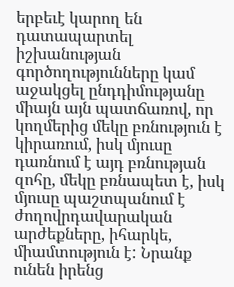երբեւէ կարող են դատապարտել իշխանության գործողությունները կամ աջակցել ընդդիմությանը միայն այն պատճառով, որ կողմերից մեկը բռնություն է կիրառում, իսկ մյուսը դառնում է այդ բռնության զոհը, մեկը բռնապետ է, իսկ մյուսը պաշտպանում է ժողովրդավարական արժեքները, իհարկե, միամտություն է: Նրանք ունեն իրենց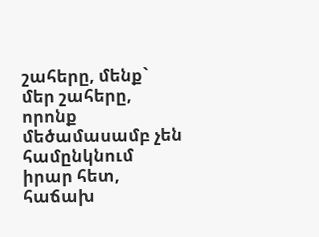շահերը, մենք` մեր շահերը, որոնք մեծամասամբ չեն համընկնում իրար հետ, հաճախ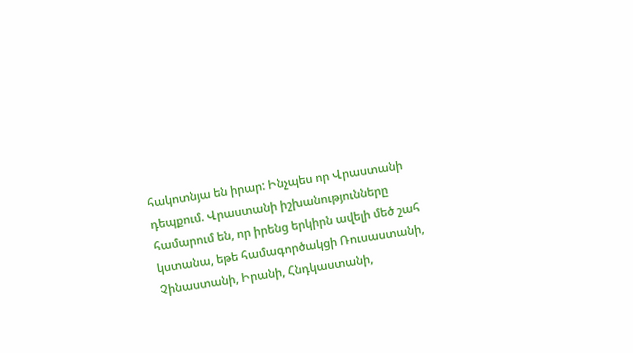հակոտնյա են իրար: Ինչպես որ Վրաստանի դեպքում. Վրաստանի իշխանությունները համարում են, որ իրենց երկիրն ավելի մեծ շահ կստանա, եթե համագործակցի Ռուսաստանի, Չինաստանի, Իրանի, Հնդկաստանի,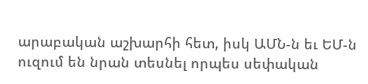արաբական աշխարհի հետ, իսկ ԱՄՆ-ն եւ ԵՄ-ն ուզում են նրան տեսնել որպես սեփական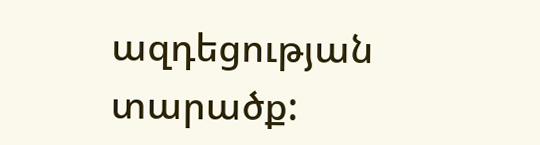ազդեցության տարածք: